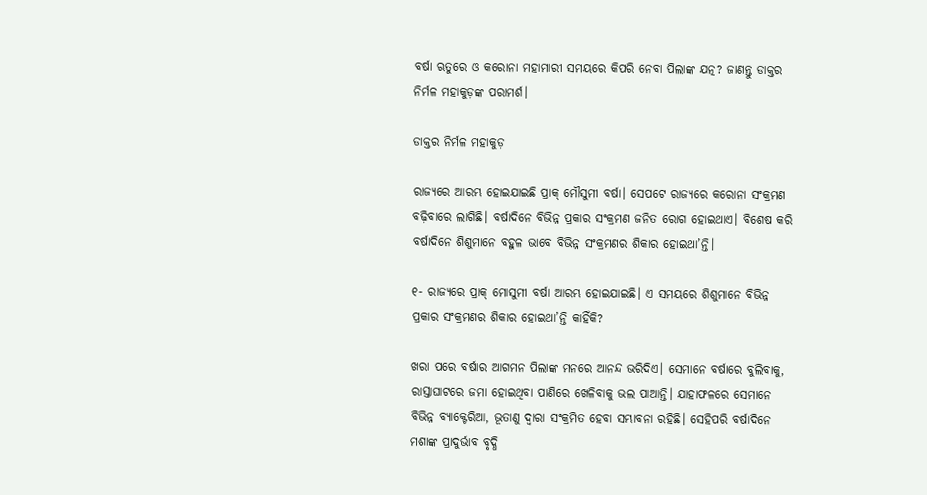ବର୍ଷା ଋତୁରେ ଓ କରୋନା ମହାମାରୀ ସମୟରେ କିପରି ନେବା ପିଲାଙ୍କ ଯତ୍ନ? ଜାଣନ୍ତୁ ଡାକ୍ତର ନିର୍ମଳ ମହାକୁଡ଼ଙ୍କ ପରାମର୍ଶ।

ଡାକ୍ତର ନିର୍ମଳ ମହାକୁଡ଼

ରାଜ୍ୟରେ ଆରମ୍ଭ ହୋଇଯାଇଛି ପ୍ରାକ୍‌ ମୌସୁମୀ ବର୍ଷା। ସେପଟେ ରାଜ୍ୟରେ କରୋନା ସଂକ୍ରମଣ ବଢ଼ିବାରେ ଲାଗିଛି। ବର୍ଷାଦିନେ ବିଭିନ୍ନ ପ୍ରକାର ସଂକ୍ରମଣ ଜନିତ ରୋଗ ହୋଇଥାଏ। ବିଶେଷ କରି ବର୍ଷାଦିନେ ଶିଶୁମାନେ ବହୁଳ ଭାବେ ବିଭିନ୍ନ ସଂକ୍ରମଣର ଶିକାର ହୋଇଥା’ନ୍ତି।

୧- ରାଜ୍ୟରେ ପ୍ରାକ୍‌ ମୋସୁମୀ ବର୍ଷା ଆରମ୍ଭ ହୋଇଯାଇଛି। ଏ ସମୟରେ ଶିଶୁମାନେ ବିଭିନ୍ନ ପ୍ରକାର ସଂକ୍ରମଣର ଶିକାର ହୋଇଥା’ନ୍ତି କାହିଁକି?

ଖରା ପରେ ବର୍ଷାର ଆଗମନ ପିଲାଙ୍କ ମନରେ ଆନନ୍ଦ ଭରିଦିଏ। ସେମାନେ ବର୍ଷାରେ ବୁଲିବାକୁ, ରାସ୍ତାଘାଟରେ ଜମା ହୋଇଥିବା ପାଣିରେ ଖେଳିବାକୁ ଭଲ ପାଆନ୍ତି। ଯାହାଫଳରେ ସେମାନେ ବିଭିନ୍ନ ବ୍ୟାକ୍ଟେରିଆ, ଭୂତାଣୁ ଦ୍ୱାରା ସଂକ୍ରମିତ ହେବା ସମ୍ଭାବନା ରହିଛି। ସେହିପରି ବର୍ଷାଦିନେ ମଶାଙ୍କ ପ୍ରାଦୁର୍ଭାବ ବୃଦ୍ଧି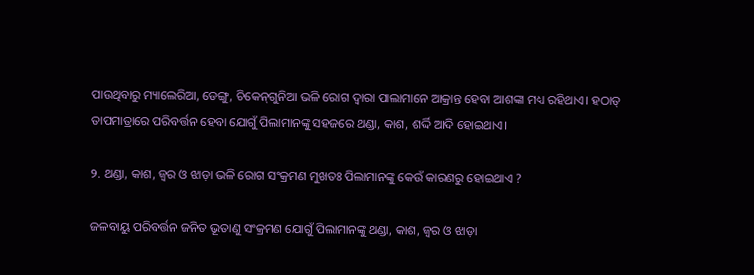ପାଉଥିବାରୁ ମ୍ୟାଲେରିଆ, ଡେଙ୍ଗୁ, ଚିକେନ୍‌ଗୁନିଆ ଭଳି ରୋଗ ଦ୍ୱାରା ପାଲାମାନେ ଆକ୍ରାନ୍ତ ହେବା ଆଶଙ୍କା ମଧ୍ୟ ରହିଥାଏ। ହଠାତ୍‌ ତାପମାତ୍ରାରେ ପରିବର୍ତ୍ତନ ହେବା ଯୋଗୁଁ ପିଲାମାନଙ୍କୁ ସହଜରେ ଥଣ୍ଡା, କାଶ, ଶର୍ଦ୍ଦି ଆଦି ହୋଇଥାଏ।

୨. ଥଣ୍ଡା, କାଶ, ଜ୍ୱର ଓ ଝାଡ଼ା ଭଳି ରୋଗ ସଂକ୍ରମଣ ମୁଖତଃ ପିଲାମାନଙ୍କୁ କେଉଁ କାରଣରୁ ହୋଇଥାଏ ?

ଜଳବାୟୁ ପରିବର୍ତ୍ତନ ଜନିତ ଭୂତାଣୁ ସଂକ୍ରମଣ ଯୋଗୁଁ ପିଲାମାନଙ୍କୁ ଥଣ୍ଡା, କାଶ, ଜ୍ୱର ଓ ଝାଡ଼ା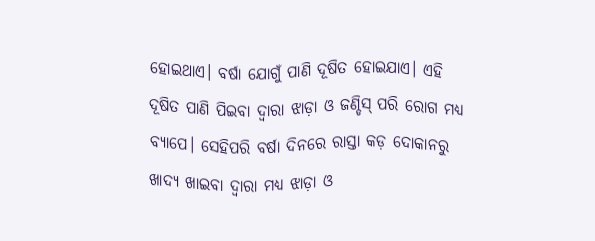ହୋଇଥାଏ। ବର୍ଷା ଯୋଗୁଁ ପାଣି ଦୂଷିତ ହୋଇଯାଏ। ଏହି ଦୂଷିତ ପାଣି ପିଇବା ଦ୍ୱାରା ଝାଡ଼ା ଓ ଜଣ୍ଡିସ୍‌ ପରି ରୋଗ ମଧ୍ୟ ବ୍ୟାପେ। ସେହିପରି ବର୍ଷା ଦିନରେ ରାସ୍ତା କଡ଼ ଦୋକାନରୁ ଖାଦ୍ୟ ଖାଇବା ଦ୍ୱାରା ମଧ୍ୟ ଝାଡ଼ା ଓ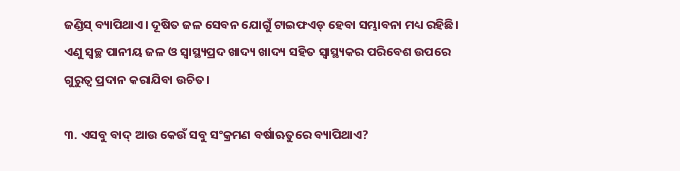ଜଣ୍ଡିସ୍‌ ବ୍ୟାପିଥାଏ। ଦୂଷିତ ଜଳ ସେବନ ଯୋଗୁଁ ଟାଇଫଏଡ୍‌ ହେବା ସମ୍ଭାବନା ମଧ୍ୟ ରହିଛି। ଏଣୁ ସ୍ୱଚ୍ଛ ପାନୀୟ ଜଳ ଓ ସ୍ୱାସ୍ଥ୍ୟପ୍ରଦ ଖାଦ୍ୟ ଖାଦ୍ୟ ସହିତ ସ୍ୱାସ୍ଥ୍ୟକର ପରିବେଶ ଉପରେ ଗୁରୁତ୍ୱ ପ୍ରଦାନ କରାଯିବା ଉଚିତ।

୩. ଏସବୁ ବାଦ୍‌ ଆଉ କେଉଁ ସବୁ ସଂକ୍ରମଣ ବର୍ଷାଋତୁରେ ବ୍ୟାପିଥାଏ?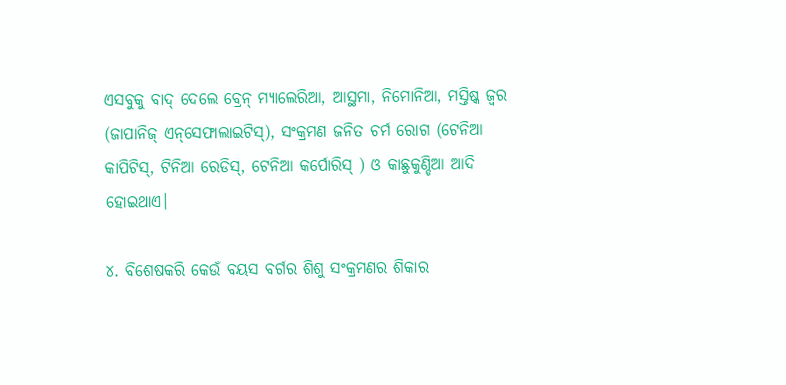ଏସବୁକୁ ବାଦ୍ ଦେଲେ ବ୍ରେନ୍‌ ମ୍ୟାଲେରିଆ, ଆସ୍ଥମା, ନିମୋନିଆ, ମସ୍ତିଷ୍କ ଜ୍ୱର (ଜାପାନିଜ୍‌ ଏନ୍‌ସେଫାଲାଇଟିସ୍‌), ସଂକ୍ରମଣ ଜନିତ ଚର୍ମ ରୋଗ (ଟେନିଆ କାପିଟିସ୍‌, ଟିନିଆ ରେଡିସ୍‌, ଟେନିଆ କର୍ପୋରିସ୍‌ ) ଓ କାଛୁକୁଣ୍ଡିଆ ଆଦି ହୋଇଥାଏ।

୪. ବିଶେଷକରି କେଉଁ ବୟସ ବର୍ଗର ଶିଶୁ ସଂକ୍ରମଣର ଶିକାର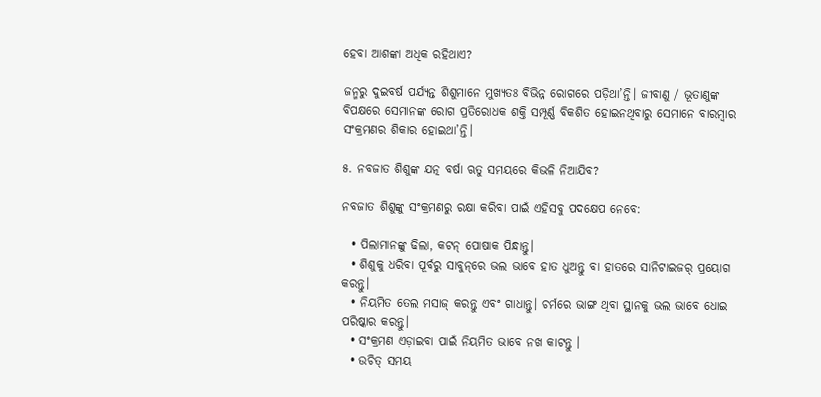ହେବା ଆଶଙ୍କା ଅଧିକ ରହିଥାଏ?

ଜନ୍ମରୁ ଦୁଇବର୍ଷ ପର୍ଯ୍ୟନ୍ତ ଶିଶୁମାନେ ମୁଖ୍ୟତଃ ବିଭିନ୍ନ ରୋଗରେ ପଡ଼ିଥା’ନ୍ତି। ଜୀବାଣୁ / ଭୂତାଣୁଙ୍କ ବିପକ୍ଷରେ ସେମାନଙ୍କ ରୋଗ ପ୍ରତିରୋଧକ ଶକ୍ତି ସମ୍ପୂର୍ଣ୍ଣ ବିକଶିତ ହୋଇନଥିବାରୁ ସେମାନେ ବାରମ୍ବାର ସଂକ୍ରମଣର ଶିକାର ହୋଇଥା’ନ୍ତି।

୫. ନବଜାତ ଶିଶୁଙ୍କ ଯତ୍ନ ବର୍ଷା ଋତୁ ସମୟରେ କିଭଳି ନିଆଯିବ?

ନବଜାତ ଶିଶୁଙ୍କୁ ସଂକ୍ରମଣରୁ ରକ୍ଷା କରିବା ପାଇଁ ଏହିସବୁ ପଦକ୍ଷେପ ନେବେ:

  • ପିଲାମାନଙ୍କୁ ଢିଲା, କଟନ୍‌ ପୋଷାକ ପିନ୍ଧାନ୍ତୁ।
  • ଶିଶୁକୁ ଧରିବା ପୂର୍ବରୁ ସାବୁନ୍‌ରେ ଭଲ ଭାବେ ହାତ ଧୁଅନ୍ତୁ ବା ହାତରେ ସାନିଟାଇଜର୍‌ ପ୍ରୟୋଗ କରନ୍ତୁ।
  • ନିୟମିତ ତେଲ ମସାଜ୍‌ କରନ୍ତୁ ଏବଂ ଗାଧାନ୍ତୁ। ଚର୍ମରେ ଭାଙ୍ଗ ଥିବା ସ୍ଥାନକୁ ଭଲ ଭାବେ ଧୋଇ ପରିଷ୍କାର କରନ୍ତୁ।
  • ସଂକ୍ରମଣ ଏଡ଼ାଇବା ପାଇଁ ନିୟମିତ ଭାବେ ନଖ କାଟନ୍ତୁ ।
  • ଉଚିତ୍‌ ସମୟ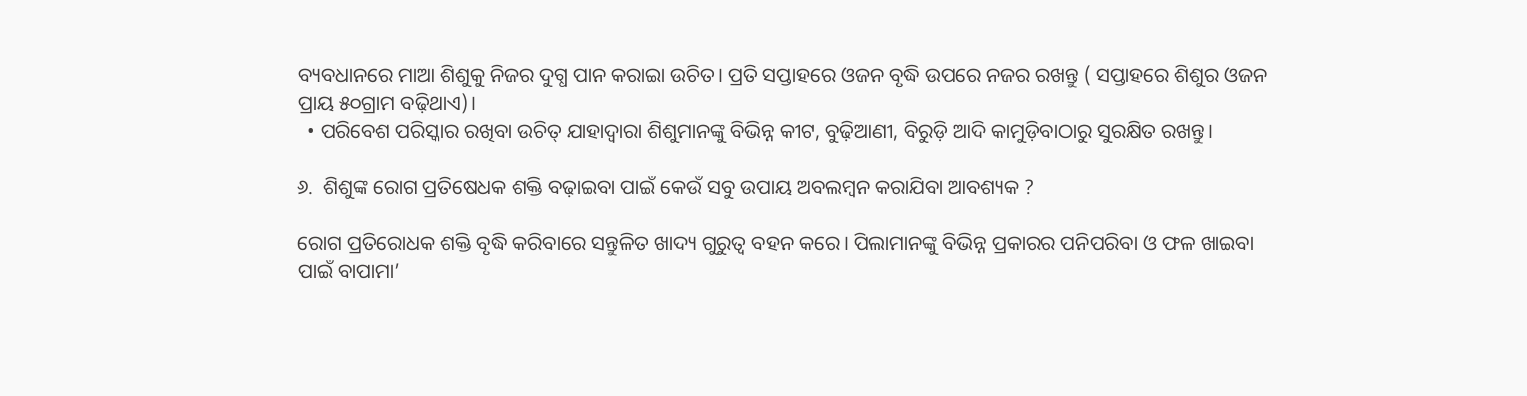ବ୍ୟବଧାନରେ ମାଆ ଶିଶୁକୁ ନିଜର ଦୁଗ୍ଧ ପାନ କରାଇା ଉଚିତ। ପ୍ରତି ସପ୍ତାହରେ ଓଜନ ବୃଦ୍ଧି ଉପରେ ନଜର ରଖନ୍ତୁ ( ସପ୍ତାହରେ ଶିଶୁର ଓଜନ ପ୍ରାୟ ୫୦ଗ୍ରାମ ବଢ଼ିଥାଏ)।
  • ପରିବେଶ ପରିସ୍କାର ରଖିବା ଉଚିତ୍‌ ଯାହାଦ୍ୱାରା ଶିଶୁମାନଙ୍କୁ ବିଭିନ୍ନ କୀଟ, ବୁଢ଼ିଆଣୀ, ବିରୁଡ଼ି ଆଦି କାମୁଡ଼ିବାଠାରୁ ସୁରକ୍ଷିତ ରଖନ୍ତୁ।

୬.  ଶିଶୁଙ୍କ ରୋଗ ପ୍ରତିଷେଧକ ଶକ୍ତି ବଢ଼ାଇବା ପାଇଁ କେଉଁ ସବୁ ଉପାୟ ଅବଲମ୍ବନ କରାଯିବା ଆବଶ୍ୟକ ?

ରୋଗ ପ୍ରତିରୋଧକ ଶକ୍ତି ବୃଦ୍ଧି କରିବାରେ ସନ୍ତୁଳିତ ଖାଦ୍ୟ ଗୁରୁତ୍ୱ ବହନ କରେ। ପିଲାମାନଙ୍କୁ ବିଭିନ୍ନ ପ୍ରକାରର ପନିପରିବା ଓ ଫଳ ଖାଇବା ପାଇଁ ବାପାମା’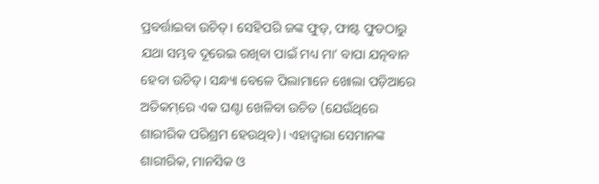ପ୍ରବର୍ତ୍ତାଇବା ଉଚିତ୍‌। ସେହିପରି ଜଙ୍କ ଫୁଡ୍‌, ଫାଷ୍ଟ ଫୁଡଠାରୁ ଯଥା ସମ୍ଭବ ଦୂରେଇ ରଖିବା ପାଇଁ ମଧ୍ୟ ମା’ ବାପା ଯତ୍ନବାନ ହେବା ଉଚିତ୍‌। ସନ୍ଧ୍ୟା ବେଳେ ପିଲାମାନେ ଖୋଲା ପଡ଼ିଆରେ ଅତିକମ୍‌ରେ ଏକ ଘଣ୍ଟା ଖେଳିବା ଉଚିତ (ଯେଉଁଥିରେ ଶାରୀରିକ ପରିଶ୍ରମ ହେଉଥିବ)। ଏହାଦ୍ୱାରା ସେମାନଙ୍କ ଶାରୀରିକ, ମାନସିକ ଓ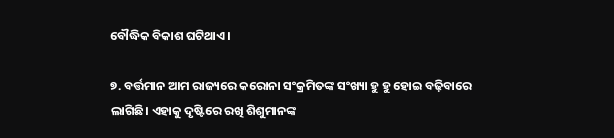ବୌଦ୍ଧିକ ବିକାଶ ଘଟିଥାଏ।

୭. ବର୍ତ୍ତମାନ ଆମ ରାଜ୍ୟରେ କରୋନା ସଂକ୍ରମିତଙ୍କ ସଂଖ୍ୟା ହୁ ହୁ ହୋଇ ବଢ଼ିବାରେ ଲାଗିଛି। ଏହାକୁ ଦୃଷ୍ଟିରେ ରଖି ଶିଶୁମାନଙ୍କ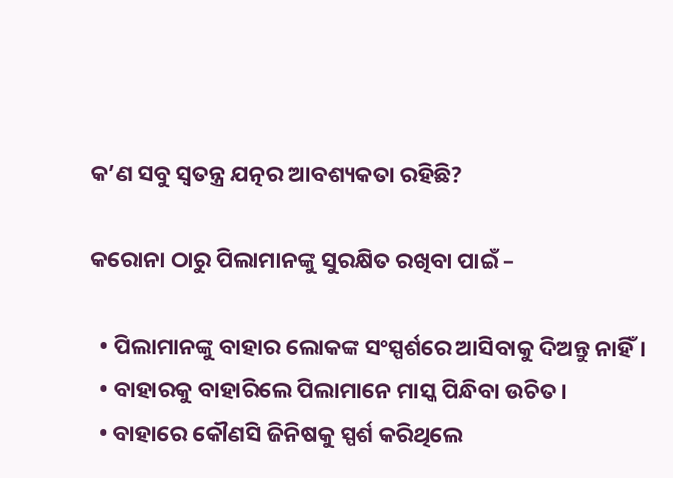କ’ଣ ସବୁ ସ୍ୱତନ୍ତ୍ର ଯତ୍ନର ଆବଶ୍ୟକତା ରହିଛି?

କରୋନା ଠାରୁ ପିଲାମାନଙ୍କୁ ସୁରକ୍ଷିତ ରଖିବା ପାଇଁ –

  • ପିଲାମାନଙ୍କୁ ବାହାର ଲୋକଙ୍କ ସଂସ୍ପର୍ଶରେ ଆସିବାକୁ ଦିଅନ୍ତୁ ନାହିଁ।
  • ବାହାରକୁ ବାହାରିଲେ ପିଲାମାନେ ମାସ୍କ ପିନ୍ଧିବା ଉଚିତ।
  • ବାହାରେ କୌଣସି ଜିନିଷକୁ ସ୍ପର୍ଶ କରିଥିଲେ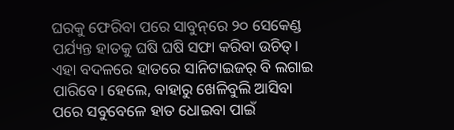ଘରକୁ ଫେରିବା ପରେ ସାବୁନ୍‌ରେ ୨୦ ସେକେଣ୍ଡ ପର୍ଯ୍ୟନ୍ତ ହାତକୁ ଘଷି ଘଷି ସଫା କରିବା ଉଚିତ୍‌। ଏହା ବଦଳରେ ହାତରେ ସାନିଟାଇଜର୍‌ ବି ଲଗାଇ ପାରିବେ। ହେଲେ, ବାହାରୁ ଖେଳିବୁଲି ଆସିବା ପରେ ସବୁବେଳେ ହାତ ଧୋଇବା ପାଇଁ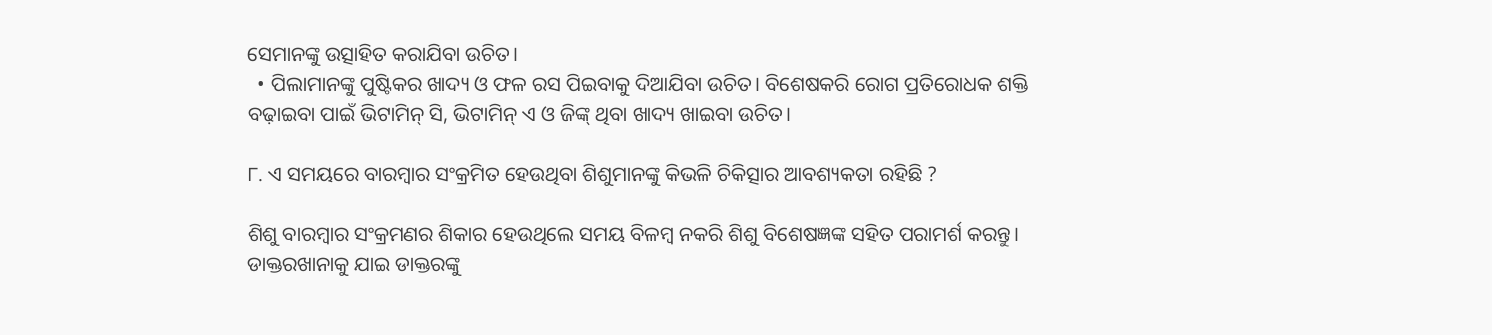ସେମାନଙ୍କୁ ଉତ୍ସାହିତ କରାଯିବା ଉଚିତ।
  • ପିଲାମାନଙ୍କୁ ପୁଷ୍ଟିକର ଖାଦ୍ୟ ଓ ଫଳ ରସ ପିଇବାକୁ ଦିଆଯିବା ଉଚିତ। ବିଶେଷକରି ରୋଗ ପ୍ରତିରୋଧକ ଶକ୍ତି ବଢ଼ାଇବା ପାଇଁ ଭିଟାମିନ୍‌ ସି, ଭିଟାମିନ୍‌ ଏ ଓ ଜିଙ୍କ୍‌ ଥିବା ଖାଦ୍ୟ ଖାଇବା ଉଚିତ।

୮. ଏ ସମୟରେ ବାରମ୍ବାର ସଂକ୍ରମିତ ହେଉଥିବା ଶିଶୁମାନଙ୍କୁ କିଭଳି ଚିକିତ୍ସାର ଆବଶ୍ୟକତା ରହିଛି ?

ଶିଶୁ ବାରମ୍ବାର ସଂକ୍ରମଣର ଶିକାର ହେଉଥିଲେ ସମୟ ବିଳମ୍ବ ନକରି ଶିଶୁ ବିଶେଷଜ୍ଞଙ୍କ ସହିତ ପରାମର୍ଶ କରନ୍ତୁ। ଡାକ୍ତରଖାନାକୁ ଯାଇ ଡାକ୍ତରଙ୍କୁ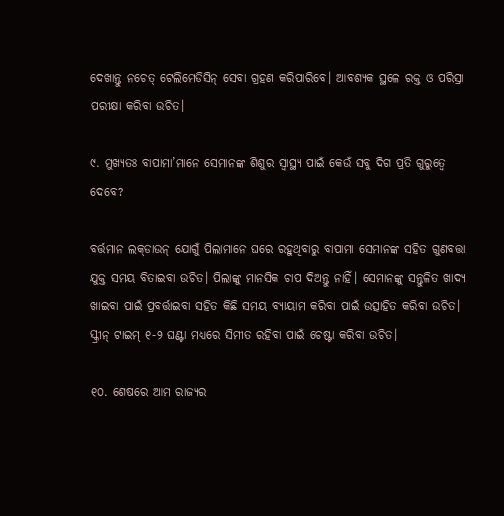ଦେଖାନ୍ତୁ ନଚେତ୍‌ ଟେଲିମେଡିସିନ୍‌ ସେବା ଗ୍ରହଣ କରିପାରିବେ। ଆବଶ୍ୟକ ସ୍ଥଳେ ରକ୍ତ ଓ ପରିସ୍ରା ପରୀକ୍ଷା କରିବା ଉଚିତ।

୯. ମୁଖ୍ୟତଃ ବାପାମା’ମାନେ ସେମାନଙ୍କ ଶିଶୁର ସ୍ୱାସ୍ଥ୍ୟ ପାଇଁ କେଉଁ ସବୁ ଦିଗ ପ୍ରତି ଗୁରୁତ୍ୱେ ଦେବେ?

ବର୍ତ୍ତମାନ ଲକ୍‌ଡାଉନ୍‌ ଯୋଗୁଁ ପିଲାମାନେ ଘରେ ରହୁଥିବାରୁ ବାପାମା ସେମାନଙ୍କ ସହିତ ଗୁଣବତ୍ତା ଯୁକ୍ତ ସମୟ ବିତାଇବା ଉଚିତ। ପିଲାଙ୍କୁ ମାନସିକ ଚାପ ଦିଅନ୍ତୁ ନାହିଁ। ସେମାନଙ୍କୁ ସନ୍ତୁଳିତ ଖାଦ୍ୟ ଖାଇବା ପାଇଁ ପ୍ରବର୍ତ୍ତାଇବା ସହିତ କିଛି ସମୟ ବ୍ୟାୟାମ କରିବା ପାଇଁ ଉତ୍ସାହିତ କରିବା ଉଚିତ। ସ୍କ୍ରୀନ୍‌ ଟାଇମ୍‌ ୧-୨ ଘଣ୍ଟା ମଧ୍ୟରେ ସିମୀତ ରହିବା ପାଇଁ ଚେଷ୍ଟା କରିବା ଉଚିତ।

୧୦. ଶେଷରେ ଆମ ରାଜ୍ୟର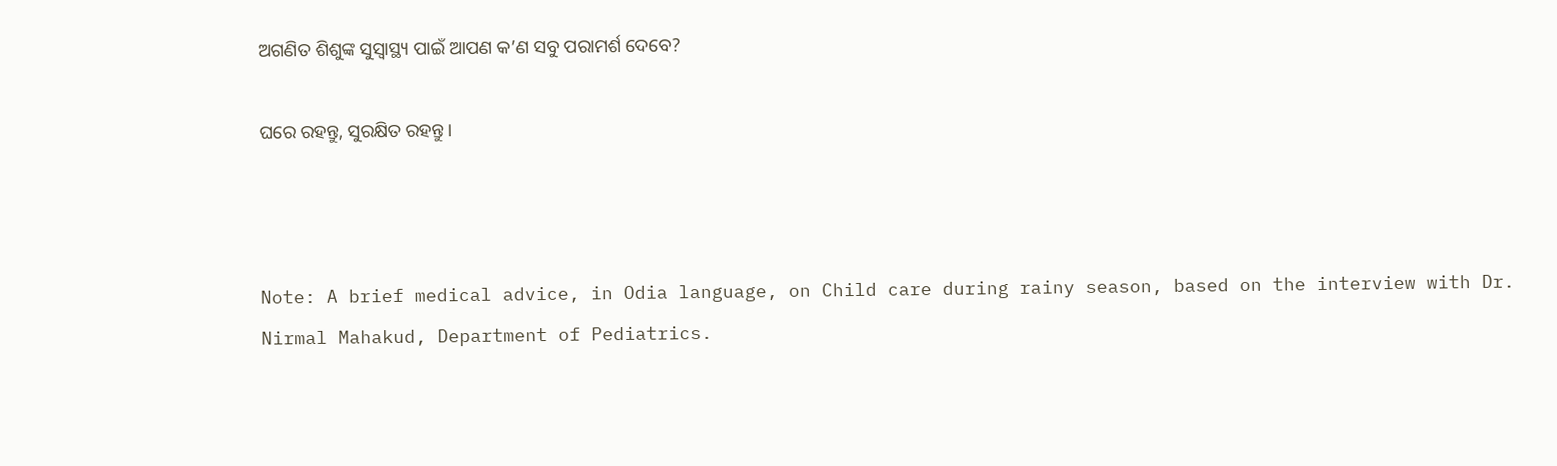ଅଗଣିତ ଶିଶୁଙ୍କ ସୁସ୍ୱାସ୍ଥ୍ୟ ପାଇଁ ଆପଣ କ’ଣ ସବୁ ପରାମର୍ଶ ଦେବେ?

ଘରେ ରହନ୍ତୁ, ସୁରକ୍ଷିତ ରହନ୍ତୁ।



Note: A brief medical advice, in Odia language, on Child care during rainy season, based on the interview with Dr. Nirmal Mahakud, Department of Pediatrics.